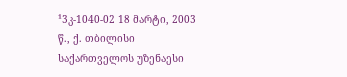¹3კ-1040-02 18 მარტი, 2003 წ., ქ. თბილისი
საქართველოს უზენაესი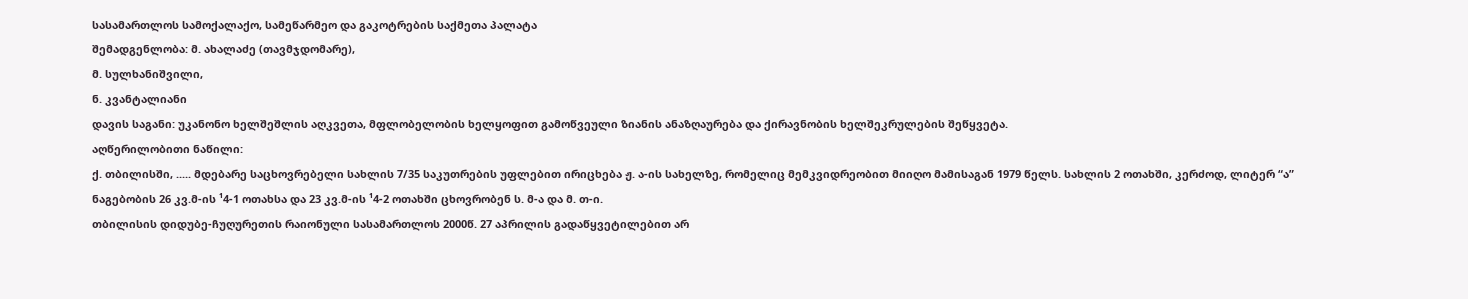სასამართლოს სამოქალაქო, სამეწარმეო და გაკოტრების საქმეთა პალატა
შემადგენლობა: მ. ახალაძე (თავმჯდომარე),
მ. სულხანიშვილი,
ნ. კვანტალიანი
დავის საგანი: უკანონო ხელშეშლის აღკვეთა, მფლობელობის ხელყოფით გამოწვეული ზიანის ანაზღაურება და ქირავნობის ხელშეკრულების შეწყვეტა.
აღწერილობითი ნაწილი:
ქ. თბილისში, ..... მდებარე საცხოვრებელი სახლის 7/35 საკუთრების უფლებით ირიცხება ჟ. ა-ის სახელზე, რომელიც მემკვიდრეობით მიიღო მამისაგან 1979 წელს. სახლის 2 ოთახში, კერძოდ, ლიტერ “ა” ნაგებობის 26 კვ.მ-ის ¹4-1 ოთახსა და 23 კვ.მ-ის ¹4-2 ოთახში ცხოვრობენ ს. მ-ა და მ. თ-ი.
თბილისის დიდუბე-ჩუღურეთის რაიონული სასამართლოს 2000წ. 27 აპრილის გადაწყვეტილებით არ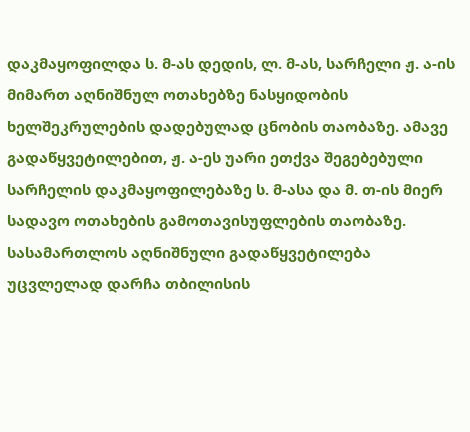დაკმაყოფილდა ს. მ-ას დედის, ლ. მ-ას, სარჩელი ჟ. ა-ის მიმართ აღნიშნულ ოთახებზე ნასყიდობის ხელშეკრულების დადებულად ცნობის თაობაზე. ამავე გადაწყვეტილებით, ჟ. ა-ეს უარი ეთქვა შეგებებული სარჩელის დაკმაყოფილებაზე ს. მ-ასა და მ. თ-ის მიერ სადავო ოთახების გამოთავისუფლების თაობაზე. სასამართლოს აღნიშნული გადაწყვეტილება უცვლელად დარჩა თბილისის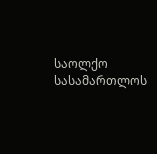საოლქო სასამართლოს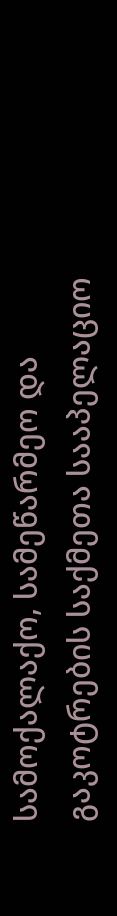სამოქალაქო, სამეწარმეო და გაკოტრების საქმეთა სააპელაციო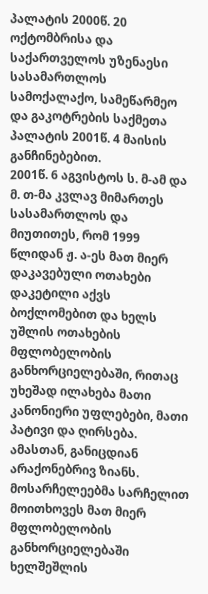პალატის 2000წ. 20 ოქტომბრისა და საქართველოს უზენაესი სასამართლოს სამოქალაქო, სამეწარმეო და გაკოტრების საქმეთა პალატის 2001წ. 4 მაისის განჩინებებით.
2001წ. 6 აგვისტოს ს. მ-ამ და მ. თ-მა კვლავ მიმართეს სასამართლოს და მიუთითეს, რომ 1999 წლიდან ჟ. ა-ეს მათ მიერ დაკავებული ოთახები დაკეტილი აქვს ბოქლომებით და ხელს უშლის ოთახების მფლობელობის განხორციელებაში, რითაც უხეშად ილახება მათი კანონიერი უფლებები, მათი პატივი და ღირსება. ამასთან, განიცდიან არაქონებრივ ზიანს. მოსარჩელეებმა სარჩელით მოითხოვეს მათ მიერ მფლობელობის განხორციელებაში ხელშეშლის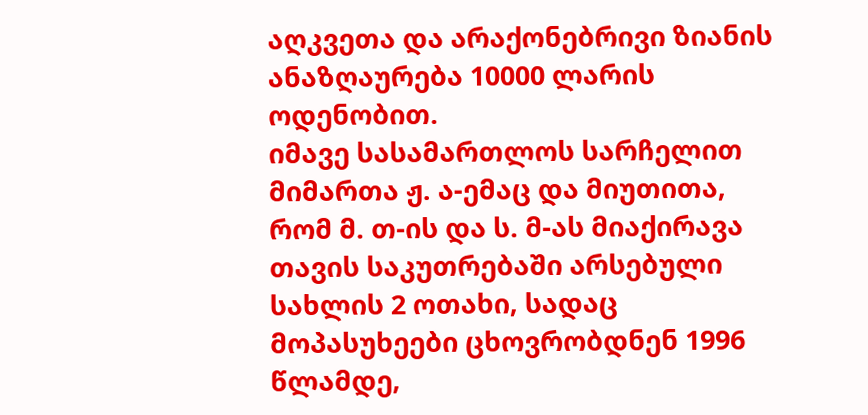აღკვეთა და არაქონებრივი ზიანის ანაზღაურება 10000 ლარის ოდენობით.
იმავე სასამართლოს სარჩელით მიმართა ჟ. ა-ემაც და მიუთითა, რომ მ. თ-ის და ს. მ-ას მიაქირავა თავის საკუთრებაში არსებული სახლის 2 ოთახი, სადაც მოპასუხეები ცხოვრობდნენ 1996 წლამდე,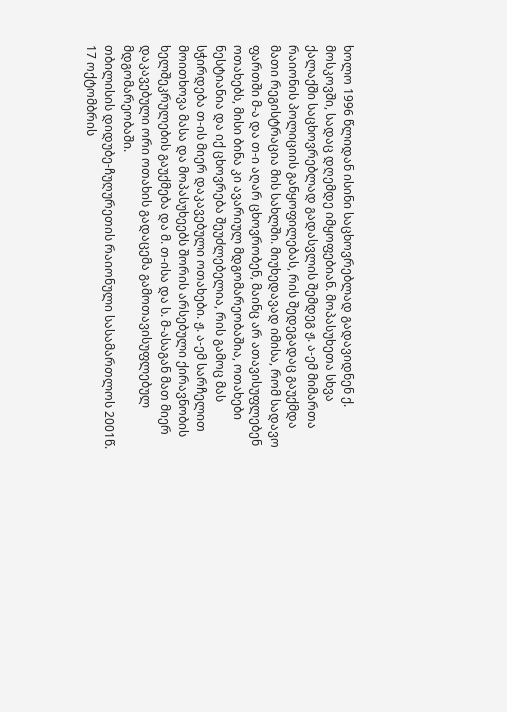ხოლო 1996 წლიდან ისინი საცხოვრებლად გადავიდნენ ქ. მოსკოვში, სადაც დღემდე იმყოფებიან. მოპასუხეთა სხვა ქალაქში საცხოვრებლად გადასვლის შემდეგ ჟ. ა-ემ მიმართა რაიონის პოლიციის განყოფილებას, რის შედეგადაც გაუქმდა მათი რეგისტრაცია მის სახლში. მიუხედავად იმისა, რომ სადავო ფართში მ-ა და თ-ი აღარ ცხოვრობენ, მაინც არ ათავისუფლებენ ოთახებს, მისი ბინა კი ავარიულ მდგომარეობაშია, ოთახები ნესტიანია და იქ ცხოვრება შეუძლებელია, რის გამოც მას სჭირდება თ-ის მიერ დაკავებული ოთახები. ჟ. ა-ემ სარჩელით მოითხოვა მასა და მოპასუხეებს შორის არსებული ქირავნობის ხელშეკრულების გაუქმება და მ. თ-ისა და ს. მ-ასაგან მათ მიერ დაკავებული ორი ოთახის გადაცემა გამოთავისუფლებულ მდგომარეობაში.
თბილისის დიდუბე-ჩუღურეთის რაიონული სასამართლოს 2001წ. 17 ოქტომბრის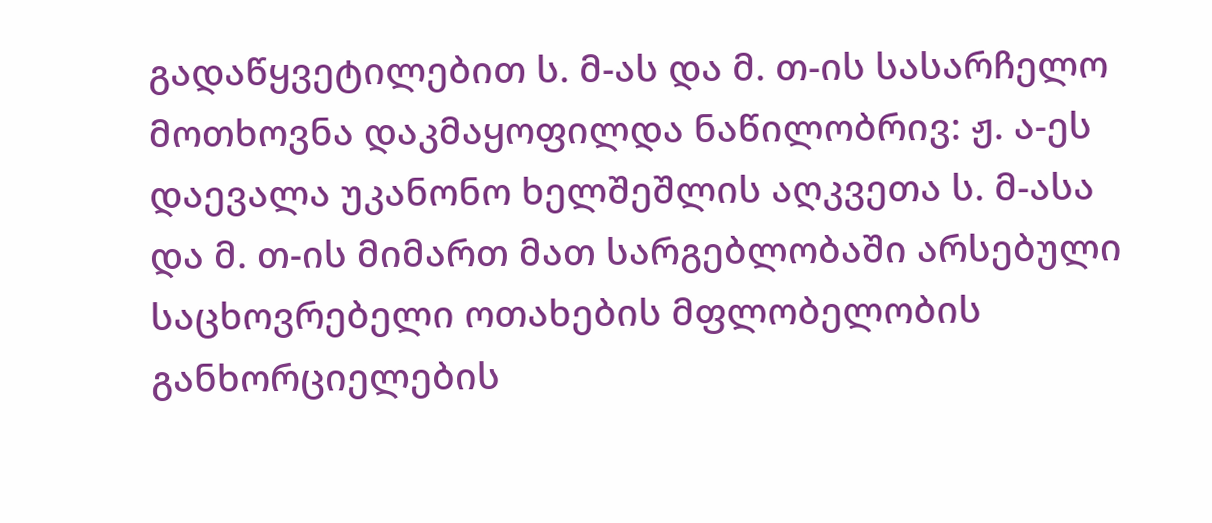გადაწყვეტილებით ს. მ-ას და მ. თ-ის სასარჩელო მოთხოვნა დაკმაყოფილდა ნაწილობრივ: ჟ. ა-ეს დაევალა უკანონო ხელშეშლის აღკვეთა ს. მ-ასა და მ. თ-ის მიმართ მათ სარგებლობაში არსებული საცხოვრებელი ოთახების მფლობელობის განხორციელების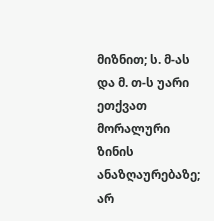მიზნით; ს. მ-ას და მ. თ-ს უარი ეთქვათ მორალური ზინის ანაზღაურებაზე; არ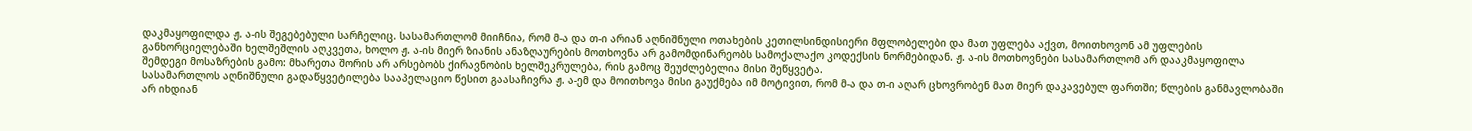დაკმაყოფილდა ჟ. ა-ის შეგებებული სარჩელიც. სასამართლომ მიიჩნია, რომ მ-ა და თ-ი არიან აღნიშნული ოთახების კეთილსინდისიერი მფლობელები და მათ უფლება აქვთ, მოითხოვონ ამ უფლების განხორციელებაში ხელშეშლის აღკვეთა, ხოლო ჟ. ა-ის მიერ ზიანის ანაზღაურების მოთხოვნა არ გამომდინარეობს სამოქალაქო კოდექსის ნორმებიდან. ჟ. ა-ის მოთხოვნები სასამართლომ არ დააკმაყოფილა შემდეგი მოსაზრების გამო: მხარეთა შორის არ არსებობს ქირავნობის ხელშეკრულება, რის გამოც შეუძლებელია მისი შეწყვეტა.
სასამართლოს აღნიშნული გადაწყვეტილება სააპელაციო წესით გაასაჩივრა ჟ. ა-ემ და მოითხოვა მისი გაუქმება იმ მოტივით, რომ მ-ა და თ-ი აღარ ცხოვრობენ მათ მიერ დაკავებულ ფართში; წლების განმავლობაში არ იხდიან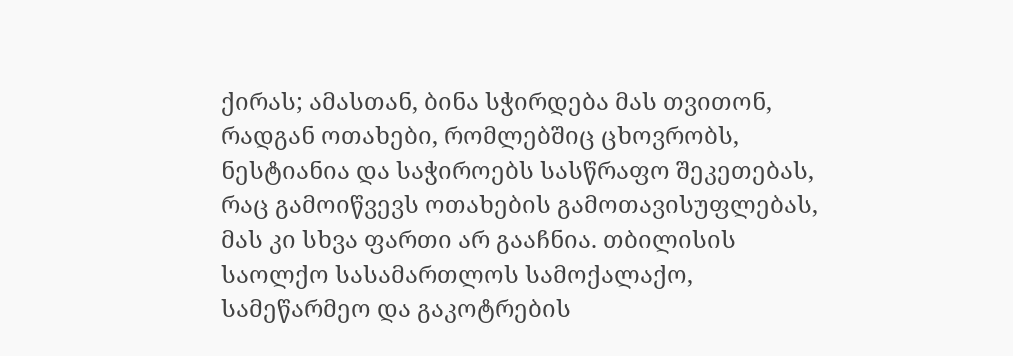ქირას; ამასთან, ბინა სჭირდება მას თვითონ, რადგან ოთახები, რომლებშიც ცხოვრობს, ნესტიანია და საჭიროებს სასწრაფო შეკეთებას, რაც გამოიწვევს ოთახების გამოთავისუფლებას, მას კი სხვა ფართი არ გააჩნია. თბილისის საოლქო სასამართლოს სამოქალაქო, სამეწარმეო და გაკოტრების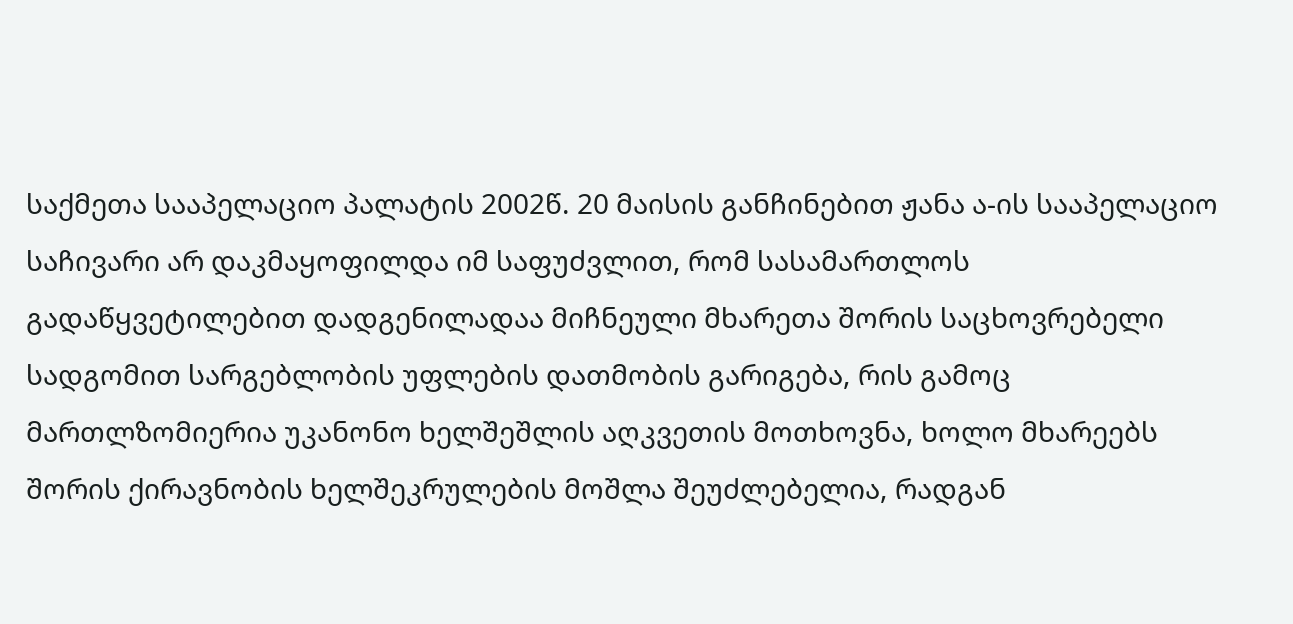საქმეთა სააპელაციო პალატის 2002წ. 20 მაისის განჩინებით ჟანა ა-ის სააპელაციო საჩივარი არ დაკმაყოფილდა იმ საფუძვლით, რომ სასამართლოს გადაწყვეტილებით დადგენილადაა მიჩნეული მხარეთა შორის საცხოვრებელი სადგომით სარგებლობის უფლების დათმობის გარიგება, რის გამოც მართლზომიერია უკანონო ხელშეშლის აღკვეთის მოთხოვნა, ხოლო მხარეებს შორის ქირავნობის ხელშეკრულების მოშლა შეუძლებელია, რადგან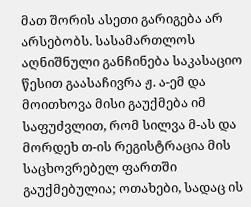მათ შორის ასეთი გარიგება არ არსებობს. სასამართლოს აღნიშნული განჩინება საკასაციო წესით გაასაჩივრა ჟ. ა-ემ და მოითხოვა მისი გაუქმება იმ საფუძვლით, რომ სილვა მ-ას და მორდეხ თ-ის რეგისტრაცია მის საცხოვრებელ ფართში გაუქმებულია; ოთახები, სადაც ის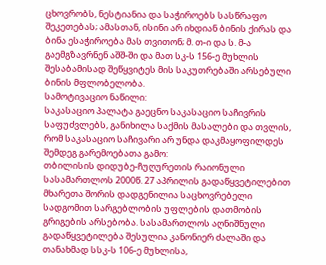ცხოვრობს, ნესტიანია და საჭიროებს სასწრაფო შეკეთებას; ამასთან, ისინი არ იხდიან ბინის ქირას და ბინა ესაჭიროება მას თვითონ; მ. თ-ი და ს. მ-ა გაემგზავრნენ აშშ-ში და მათ სკ-ს 156-ე მუხლის შესაბამისად შეწყვიტეს მის საკუთრებაში არსებული ბინის მფლობელობა.
სამოტივაციო ნაწილი:
საკასაციო პალატა გაეცნო საკასაციო საჩივრის საფუძვლებს, განიხილა საქმის მასალები და თვლის, რომ საკასაციო საჩივარი არ უნდა დაკმაყოფილდეს შემდეგ გარემოებათა გამო:
თბილისის დიდუბე-ჩუღურეთის რაიონული სასამართლოს 2000წ. 27 აპრილის გადაწყვეტილებით მხარეთა შორის დადგენილია საცხოვრებელი სადგომით სარგებლობის უფლების დათმობის გრიგების არსებობა. სასამართლოს აღნიშნული გადაწყვეტილება შესულია კანონიერ ძალაში და თანახმად სსკ-ს 106-ე მუხლისა,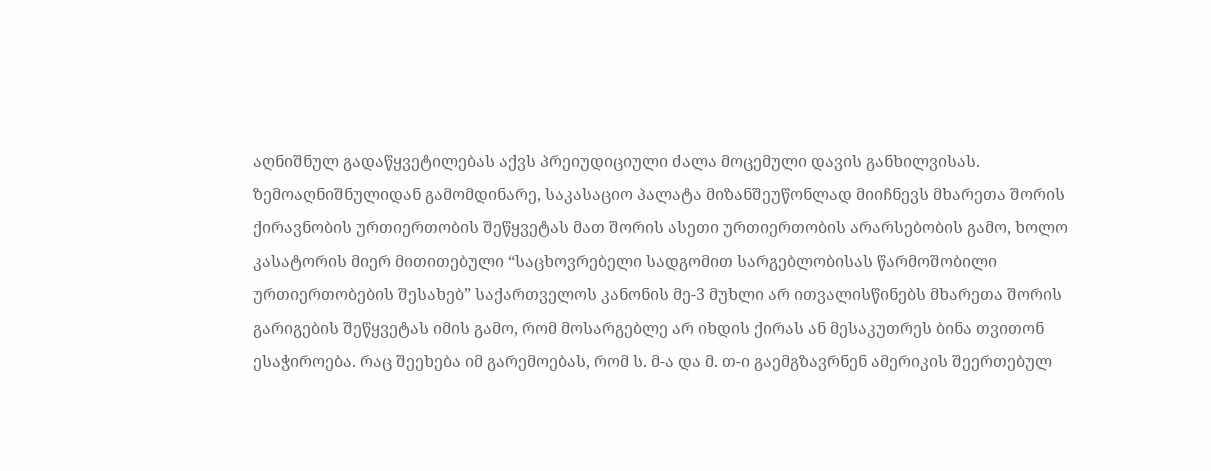აღნიშნულ გადაწყვეტილებას აქვს პრეიუდიციული ძალა მოცემული დავის განხილვისას.
ზემოაღნიშნულიდან გამომდინარე, საკასაციო პალატა მიზანშეუწონლად მიიჩნევს მხარეთა შორის ქირავნობის ურთიერთობის შეწყვეტას მათ შორის ასეთი ურთიერთობის არარსებობის გამო, ხოლო კასატორის მიერ მითითებული “საცხოვრებელი სადგომით სარგებლობისას წარმოშობილი ურთიერთობების შესახებ” საქართველოს კანონის მე-3 მუხლი არ ითვალისწინებს მხარეთა შორის გარიგების შეწყვეტას იმის გამო, რომ მოსარგებლე არ იხდის ქირას ან მესაკუთრეს ბინა თვითონ ესაჭიროება. რაც შეეხება იმ გარემოებას, რომ ს. მ-ა და მ. თ-ი გაემგზავრნენ ამერიკის შეერთებულ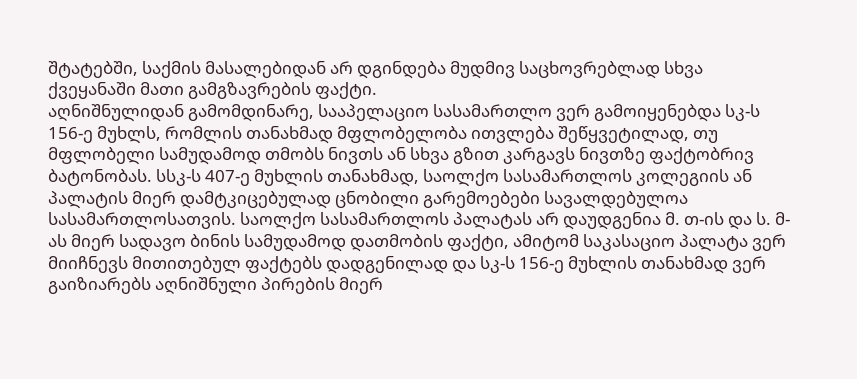შტატებში, საქმის მასალებიდან არ დგინდება მუდმივ საცხოვრებლად სხვა ქვეყანაში მათი გამგზავრების ფაქტი.
აღნიშნულიდან გამომდინარე, სააპელაციო სასამართლო ვერ გამოიყენებდა სკ-ს 156-ე მუხლს, რომლის თანახმად მფლობელობა ითვლება შეწყვეტილად, თუ მფლობელი სამუდამოდ თმობს ნივთს ან სხვა გზით კარგავს ნივთზე ფაქტობრივ ბატონობას. სსკ-ს 407-ე მუხლის თანახმად, საოლქო სასამართლოს კოლეგიის ან პალატის მიერ დამტკიცებულად ცნობილი გარემოებები სავალდებულოა სასამართლოსათვის. საოლქო სასამართლოს პალატას არ დაუდგენია მ. თ-ის და ს. მ-ას მიერ სადავო ბინის სამუდამოდ დათმობის ფაქტი, ამიტომ საკასაციო პალატა ვერ მიიჩნევს მითითებულ ფაქტებს დადგენილად და სკ-ს 156-ე მუხლის თანახმად ვერ გაიზიარებს აღნიშნული პირების მიერ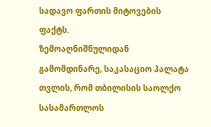სადავო ფართის მიტოვების ფაქტს.
ზემოაღნიშნულიდან გამომდინარე, საკასაციო პალატა თვლის, რომ თბილისის საოლქო სასამართლოს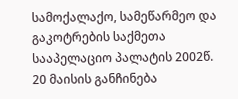სამოქალაქო, სამეწარმეო და გაკოტრების საქმეთა სააპელაციო პალატის 2002წ. 20 მაისის განჩინება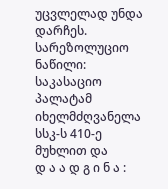უცვლელად უნდა დარჩეს.
სარეზოლუციო ნაწილი:
საკასაციო პალატამ იხელმძღვანელა სსკ-ს 410-ე მუხლით და
დ ა ა დ გ ი ნ ა :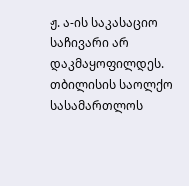ჟ. ა-ის საკასაციო საჩივარი არ დაკმაყოფილდეს.
თბილისის საოლქო სასამართლოს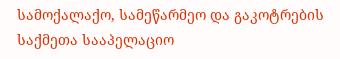სამოქალაქო, სამეწარმეო და გაკოტრების საქმეთა სააპელაციო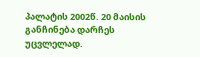პალატის 2002წ. 20 მაისის განჩინება დარჩეს უცვლელად.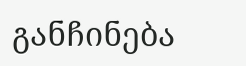განჩინება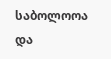საბოლოოა და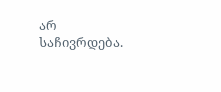არ საჩივრდება.